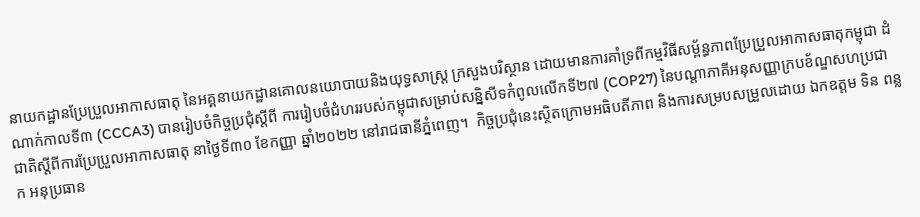នាយកដ្ឋានប្រែប្រួលអាកាសធាតុ នៃអគ្គនាយកដ្ឋានគោលនយោបាយនិងយុទ្ធសាស្រ្ត ក្រសួងបរិស្ថាន ដោយមានការគាំទ្រពីកម្មវិធីសម្ព័ន្ធភាពប្រែប្រួលអាកាសធាតុកម្ពុជា ដំណាក់កាលទី៣ (CCCA3) បានរៀបចំកិច្ចប្រជុំស្តីពី ការរៀបចំជំហររបស់កម្ពុជាសម្រាប់សន្និសីទកំពូលលើកទី២៧ (COP27) នៃបណ្តាភាគីអនុសញ្ញាក្របខ័ណ្ឌសហប្រជាជាតិស្តីពីការប្រែប្រួលអាកាសធាតុ នាថ្ងៃទី៣០ ខែកញ្ញា ឆ្នាំ២០២២ នៅរាជធានីភ្នំពេញ។  កិច្ចប្រជុំនេះស្ថិតក្រោមអធិបតីភាព និងការសម្របសម្រួលដោយ ឯកឧត្តម ទិន ពន្លក អនុប្រធាន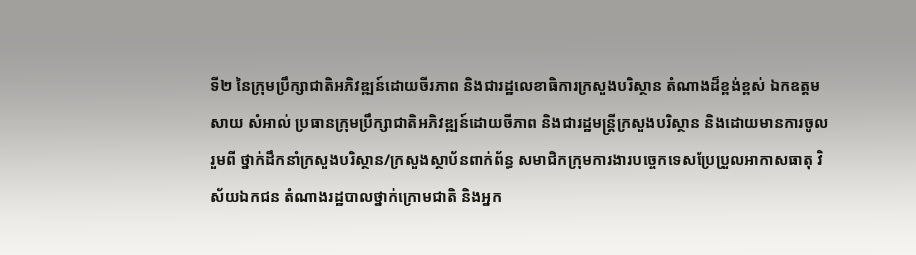ទី២ នៃក្រុមប្រឹក្សាជាតិអភិវឌ្ឍន៍ដោយចីរភាព និងជារដ្ឋលេខាធិការក្រសួងបរិស្ថាន តំណាងដ៏ខ្ពង់ខ្ពស់ ឯកឧត្តម សាយ សំអាល់ ប្រធានក្រុមប្រឹក្សាជាតិអភិវឌ្ឍន៍ដោយចីភាព និងជារដ្ឋមន្រ្តីក្រសួងបរិស្ថាន និងដោយមានការចូលរួមពី ថ្នាក់ដឹកនាំក្រសួងបរិស្ថាន/ក្រសួងស្ថាប័នពាក់ព័ន្ធ សមាជិកក្រុមការងារបច្ចេកទេសប្រែប្រួលអាកាសធាតុ វិស័យឯកជន តំណាងរដ្ឋបាលថ្នាក់ក្រោមជាតិ និងអ្នក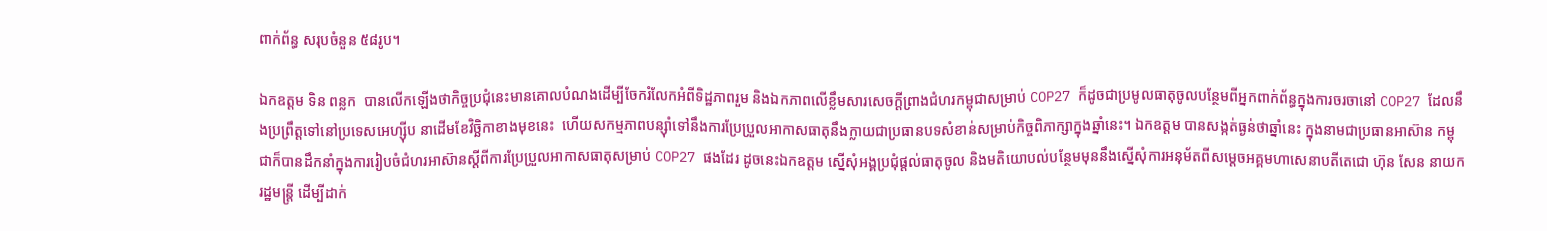ពាក់ព័ន្ធ សរុបចំនួន ៥៨រូប។

ឯកឧត្តម ទិន ពន្លក  បានលើកឡើងថាកិច្ចប្រជុំនេះមានគោលបំណងដើម្បីចែករំលែកអំពីទិដ្ឋភាពរួម និងឯកភាពលើខ្លឹមសារសេចក្តីព្រាងជំហរកម្ពុជាសម្រាប់ COP27 ក៏ដូចជាប្រមូលធាតុចូលបន្ថែមពីអ្នកពាក់ព័ន្ធក្នុងការចរចានៅ COP27 ដែលនឹងប្រព្រឹត្តទៅនៅប្រទេសអេហ្ស៊ីប នាដើមខែវិច្ឆិកាខាងមុខនេះ  ហើយសកម្មភាពបន្សុំាទៅនឹងការប្រែប្រួលអាកាសធាតុនឹងក្លាយជាប្រធានបទសំខាន់សម្រាប់កិច្ចពិភាក្សាក្នុងឆ្នាំនេះ។ ឯកឧត្តម បានសង្កត់ធ្ងន់ថាឆ្នាំនេះ ក្នុងនាមជាប្រធានអាស៊ាន កម្ពុជាក៏បានដឹកនាំក្នុងការរៀបចំជំហរអាស៊ានស្តីពីការប្រែប្រួលអាកាសធាតុសម្រាប់ COP27 ផងដែរ ដូចនេះឯកឧត្តម ស្នើសុំអង្គប្រជុំផ្តល់ធាតុចូល និងមតិយោបល់បន្ថែមមុននឹងស្នើសុំការអនុម័តពីសម្តេចអគ្គមហាសេនាបតីតេជោ ហ៊ុន សែន នាយករដ្ឋមន្ត្រី ដើម្បីដាក់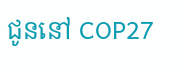ជូននៅ COP27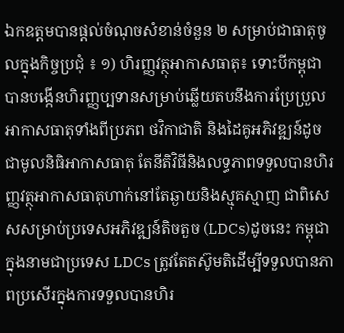ឯកឧត្តមបានផ្តល់ចំណុចសំខាន់ចំនួន ២ សម្រាប់ជាធាតុចូលក្នុងកិច្ចប្រជុំ ៖ ១) ហិរញ្ញវត្ថុអាកាសធាតុ៖ ទោះបីកម្ពុជាបានបង្កើនហិរញ្ញប្បទានសម្រាប់ឆ្លើយតបនឹងការប្រែប្រួលអាកាសធាតុទាំងពីប្រភព ថវិកាជាតិ និងដៃគូអភិវឌ្ឍន៍ដូចជាមូលនិធិអាកាសធាតុ តែនីតិវិធីនិងលទ្ធភាពទទួលបានហិរញ្ញវត្ថុអាកាសធាតុហាក់នៅតែឆ្ងាយនិងស្មុគស្មាញ ជាពិសេសសម្រាប់ប្រទេសអភិវឌ្ឍន៍តិចតួច (LDCs)ដូចនេះ កម្ពុជាក្នុងនាមជាប្រទេស LDCs ត្រូវតែតស៊ូមតិដើម្បីទទួលបានភាពប្រសើរក្នុងការទទួលបានហិរ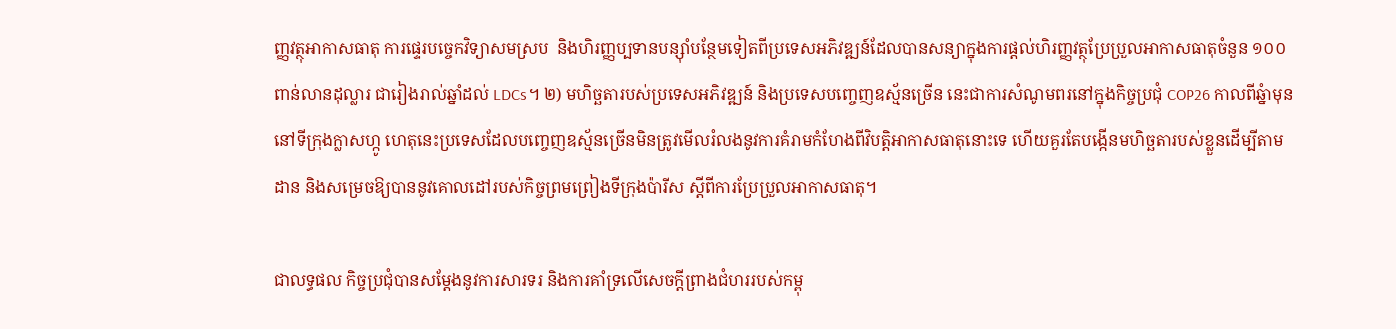ញ្ញវត្ថុអាកាសធាតុ ការផ្ទេរបច្ចេកវិទ្យាសមស្រប  និងហិរញ្ញប្បទានបន្ស៊ាំបន្ថែមទៀតពីប្រទេសអភិវឌ្ឍន៍ដែលបានសន្យាក្នុងការផ្តល់ហិរញ្ញវត្ថុប្រែប្រួលអាកាសធាតុចំនួន ១០០ពាន់លានដុល្លារ ជារៀងរាល់ឆ្នាំដល់ LDCs។ ២) មហិច្ឆតារបស់ប្រទេសអភិវឌ្ឍន៍ និងប្រទេសបញ្ចេញឧស្ម័នច្រើន នេះជាការសំណូមពរនៅក្នុងកិច្ចប្រជុំ COP26 កាលពីឆ្នំាមុន នៅទីក្រុងក្លាសហ្កូ ហេតុនេះប្រទេសដែលបញ្ចេញឧស្ម័នច្រើនមិនត្រូវមើលរំលងនូវការគំរាមកំហែងពីវិបត្តិអាកាសធាតុនោះទេ ហើយគួរតែបង្កើនមហិច្ឆតារបស់ខ្លួនដើម្បីតាមដាន និងសម្រេចឱ្យបាននូវគោលដៅរបស់កិច្ចព្រមព្រៀងទីក្រុងប៉ារីស ស្តីពីការប្រែប្រួលអាកាសធាតុ។

ជាលទ្ធផល កិច្ចប្រជុំបានសម្តែងនូវការសារទរ និងការគាំទ្រលើសេចក្តីព្រាងជំហររបស់កម្ពុ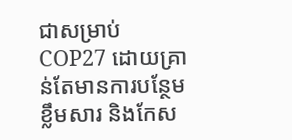ជាសម្រាប់ COP27 ដោយគ្រាន់តែមានការបន្ថែមខ្លឹមសារ និងកែស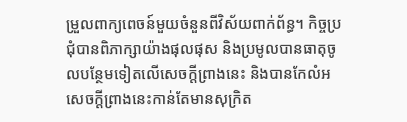ម្រួលពាក្យពេចន៍មួយចំនួនពីវិស័យពាក់ព័ន្ធ។ កិច្ចប្រជុំបានពិភាក្សាយ៉ាងផុលផុស និងប្រមូលបានធាតុចូលបន្ថែមទៀតលើសេចក្តីព្រាងនេះ និងបានកែលំអសេចក្តីព្រាងនេះកាន់តែមានសុក្រិត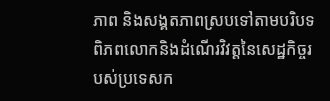ភាព និងសង្គតភាពស្របទៅតាមបរិបទពិភពលោកនិងដំណើរវិវត្តនៃសេដ្ឋកិច្ចរបស់ប្រទេសក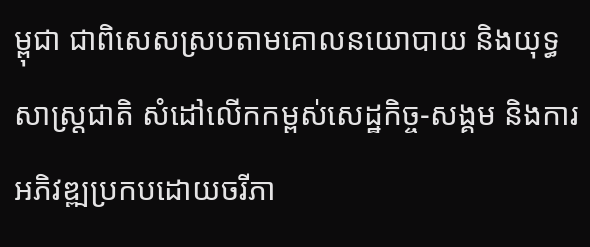ម្ពុជា ជាពិសេសស្របតាមគោលនយោបាយ និងយុទ្ធសាស្រ្តជាតិ សំដៅលើកកម្ពស់សេដ្ឋកិច្ច-សង្គម និងការអភិវឌ្ឍប្រកបដោយចរីភា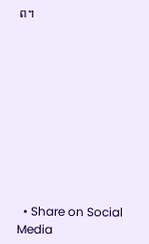ព។










  • Share on Social Media